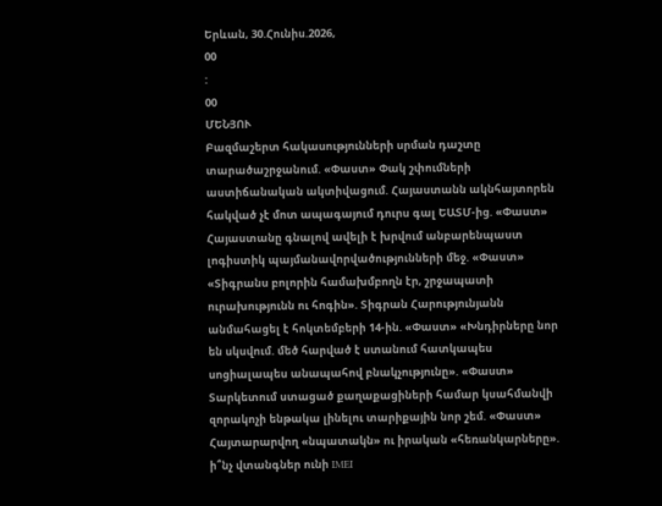Երևան, 30.Հունիս.2026,
00
:
00
ՄԵՆՅՈՒ
Բազմաշերտ հակասությունների սրման դաշտը տարածաշրջանում. «Փաստ» Փակ շփումների աստիճանական ակտիվացում. Հայաստանն ակնհայտորեն հակված չէ մոտ ապագայում դուրս գալ ԵԱՏՄ-ից. «Փաստ» Հայաստանը գնալով ավելի է խրվում անբարենպաստ լոգիստիկ պայմանավորվածությունների մեջ. «Փաստ» «Տիգրանս բոլորին համախմբողն էր, շրջապատի ուրախությունն ու հոգին». Տիգրան Հարությունյանն անմահացել է հոկտեմբերի 14-ին. «Փաստ» «Խնդիրները նոր են սկսվում. մեծ հարված է ստանում հատկապես սոցիալապես անապահով բնակչությունը». «Փաստ» Տարկետում ստացած քաղաքացիների համար կսահմանվի զորակոչի ենթակա լինելու տարիքային նոր շեմ. «Փաստ» Հայտարարվող «նպատակն» ու իրական «հեռանկարները». ի՞նչ վտանգներ ունի IMEI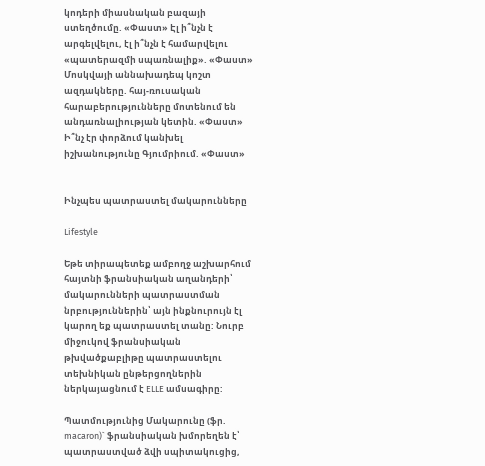կոդերի միասնական բազայի ստեղծումը. «Փաստ» Էլ ի՞նչն է արգելվելու, էլ ի՞նչն է համարվելու «պատերազմի սպառնալիք». «Փաստ» Մոսկվայի աննախադեպ կոշտ ազդակները. հայ-ռուսական հարաբերությունները մոտենում են անդառնալիության կետին. «Փաստ» Ի՞նչ էր փորձում կանխել իշխանությունը Գյումրիում. «Փաստ»


Ինչպես պատրաստել մակարունները

Lifestyle

Եթե տիրապետեք ամբողջ աշխարհում հայտնի ֆրանսիական աղանդերի՝ մակարունների պատրաստման նրբություններին՝ այն ինքնուրույն էլ կարող եք պատրաստել տանը: Նուրբ միջուկով ֆրանսիական թխվածքաբլիթը պատրաստելու տեխնիկան ընթերցողներին ներկայացնում է ELLE ամսագիրը:

Պատմությունից Մակարունը (ֆր. macaron)` ֆրանսիական խմորեղեն է՝ պատրաստված ձվի սպիտակուցից,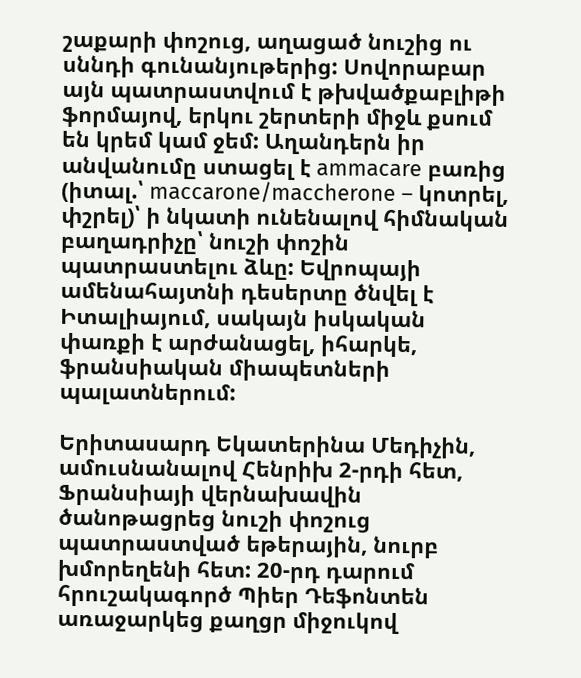շաքարի փոշուց, աղացած նուշից ու սննդի գունանյութերից: Սովորաբար այն պատրաստվում է թխվածքաբլիթի ֆորմայով, երկու շերտերի միջև քսում են կրեմ կամ ջեմ: Աղանդերն իր անվանումը ստացել է ammacare բառից (իտալ.՝ maccarone/maccherone – կոտրել, փշրել)՝ ի նկատի ունենալով հիմնական բաղադրիչը՝ նուշի փոշին պատրաստելու ձևը: Եվրոպայի ամենահայտնի դեսերտը ծնվել է Իտալիայում, սակայն իսկական փառքի է արժանացել, իհարկե, ֆրանսիական միապետների պալատներում:

Երիտասարդ Եկատերինա Մեդիչին, ամուսնանալով Հենրիխ 2-րդի հետ, Ֆրանսիայի վերնախավին ծանոթացրեց նուշի փոշուց պատրաստված եթերային, նուրբ խմորեղենի հետ: 20-րդ դարում հրուշակագործ Պիեր Դեֆոնտեն առաջարկեց քաղցր միջուկով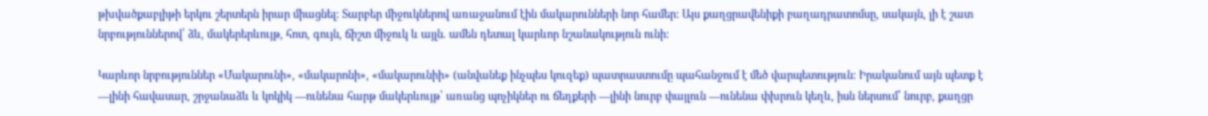թխվածքաբլիթի երկու շերտերն իրար միացնել: Տարբեր միջուկներով առաջանում էին մակարունների նոր համեր: Այս քաղցրավենիքի բաղադրատոմսը, սակայն, լի է շատ նրբություններով՝ ձև, մակերերևույթ, հոտ, գույն, ճիշտ միջուկ և այլն. ամեն դետալ կարևոր նշանակություն ունի:

Կարևոր նրբություններ «Մակարունի», «մակարոնի», «մակարունիի» (անվանեք ինչպես կուզեք) պատրաստումը պահանջում է մեծ վարպետություն: Իրականում այն պետք է —լինի հավասար, շրջանաձև և կոկիկ —ունենա հարթ մակերևույթ՝ առանց պոչիկներ ու ճեղքերի —լինի նուրբ փայլուն —ունենա փխրուն կեղև, իսն ներսում՝ նուրբ, քաղցր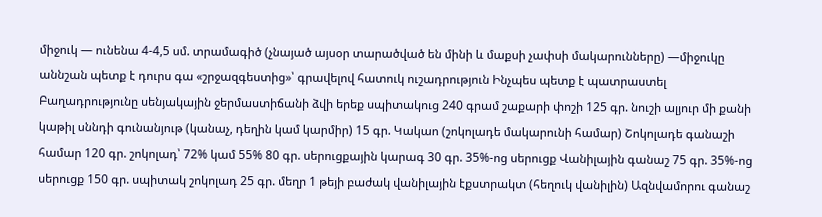միջուկ — ունենա 4-4,5 սմ. տրամագիծ (չնայած այսօր տարածված են մինի և մաքսի չափսի մակարունները) —միջուկը աննշան պետք է դուրս գա «շրջազգեստից»՝ գրավելով հատուկ ուշադրություն Ինչպես պետք է պատրաստել Բաղադրությունը սենյակային ջերմաստիճանի ձվի երեք սպիտակուց 240 գրամ շաքարի փոշի 125 գր. նուշի ալյուր մի քանի կաթիլ սննդի գունանյութ (կանաչ, դեղին կամ կարմիր) 15 գր. Կակաո (շոկոլադե մակարունի համար) Շոկոլադե գանաշի համար 120 գր. շոկոլադ՝ 72% կամ 55% 80 գր. սերուցքային կարագ 30 գր. 35%-ոց սերուցք Վանիլային գանաշ 75 գր. 35%-ոց սերուցք 150 գր. սպիտակ շոկոլադ 25 գր. մեղր 1 թեյի բաժակ վանիլային էքստրակտ (հեղուկ վանիլին) Ազնվամորու գանաշ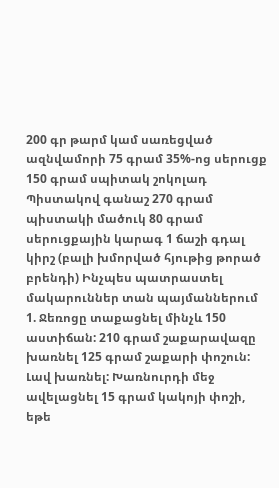200 գր թարմ կամ սառեցված ազնվամորի 75 գրամ 35%-ոց սերուցք 150 գրամ սպիտակ շոկոլադ Պիստակով գանաշ 270 գրամ պիստակի մածուկ 80 գրամ սերուցքային կարագ 1 ճաշի գդալ կիրշ (բալի խմորված հյութից թորած բրենդի) Ինչպես պատրաստել մակարուններ տան պայմաններում 1. Ջեռոցը տաքացնել մինչև 150 աստիճան: 210 գրամ շաքարավազը խառնել 125 գրամ շաքարի փոշուն: Լավ խառնել: Խառնուրդի մեջ ավելացնել 15 գրամ կակոյի փոշի, եթե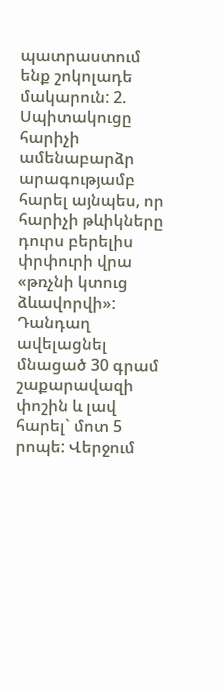պատրաստում ենք շոկոլադե մակարուն: 2. Սպիտակուցը հարիչի ամենաբարձր արագությամբ հարել այնպես, որ հարիչի թևիկները դուրս բերելիս փրփուրի վրա «թռչնի կտուց ձևավորվի»: Դանդաղ ավելացնել մնացած 30 գրամ շաքարավազի փոշին և լավ հարել` մոտ 5 րոպե: Վերջում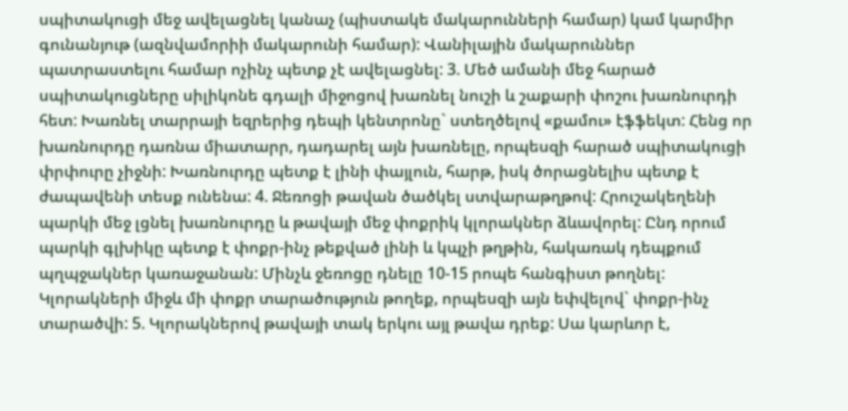սպիտակուցի մեջ ավելացնել կանաչ (պիստակե մակարունների համար) կամ կարմիր գունանյութ (ազնվամորիի մակարունի համար): Վանիլային մակարուններ պատրաստելու համար ոչինչ պետք չէ ավելացնել: 3. Մեծ ամանի մեջ հարած սպիտակուցները սիլիկոնե գդալի միջոցով խառնել նուշի և շաքարի փոշու խառնուրդի հետ: Խառնել տարրայի եզրերից դեպի կենտրոնը` ստեղծելով «քամու» էֆֆեկտ: Հենց որ խառնուրդը դառնա միատարր, դադարել այն խառնելը, որպեսզի հարած սպիտակուցի փրփուրը չիջնի: Խառնուրդը պետք է լինի փայլուն, հարթ, իսկ ծորացնելիս պետք է ժապավենի տեսք ունենա: 4. Ջեռոցի թավան ծածկել ստվարաթղթով: Հրուշակեղենի պարկի մեջ լցնել խառնուրդը և թավայի մեջ փոքրիկ կլորակներ ձևավորել: Ընդ որում պարկի գլխիկը պետք է փոքր-ինչ թեքված լինի և կպչի թղթին, հակառակ դեպքում պղպջակներ կառաջանան: Մինչև ջեռոցը դնելը 10-15 րոպե հանգիստ թողնել: Կլորակների միջև մի փոքր տարածություն թողեք, որպեսզի այն եփվելով` փոքր-ինչ տարածվի: 5. Կլորակներով թավայի տակ երկու այլ թավա դրեք: Սա կարևոր է,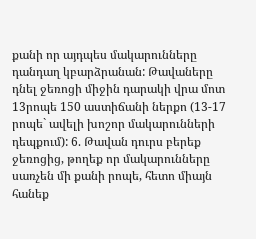քանի որ այդպես մակարունները դանդաղ կբարձրանան: Թավաները դնել ջեռոցի միջին դարակի վրա մոտ 13րոպե 150 աստիճանի ներքո (13-17 րոպե` ավելի խոշոր մակարունների դեպքում): 6. Թավան դուրս բերեք ջեռոցից, թողեք որ մակարունները սառչեն մի քանի րոպե, հետո միայն հանեք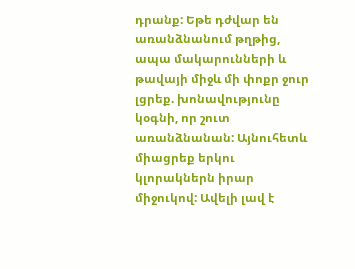դրանք: Եթե դժվար են առանձնանում թղթից, ապա մակարունների և թավայի միջև մի փոքր ջուր լցրեք. խոնավությունը կօգնի, որ շուտ առանձնանան: Այնուհետև միացրեք երկու կլորակներն իրար միջուկով: Ավելի լավ է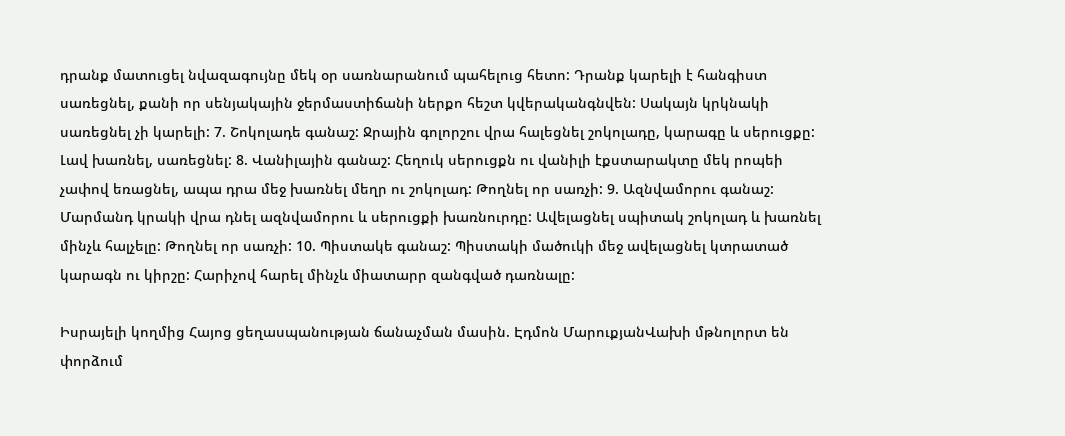դրանք մատուցել նվազագույնը մեկ օր սառնարանում պահելուց հետո: Դրանք կարելի է հանգիստ սառեցնել, քանի որ սենյակային ջերմաստիճանի ներքո հեշտ կվերականգնվեն: Սակայն կրկնակի սառեցնել չի կարելի: 7. Շոկոլադե գանաշ: Ջրային գոլորշու վրա հալեցնել շոկոլադը, կարագը և սերուցքը: Լավ խառնել, սառեցնել: 8. Վանիլային գանաշ: Հեղուկ սերուցքն ու վանիլի էքստարակտը մեկ րոպեի չափով եռացնել, ապա դրա մեջ խառնել մեղր ու շոկոլադ: Թողնել որ սառչի: 9. Ազնվամորու գանաշ: Մարմանդ կրակի վրա դնել ազնվամորու և սերուցքի խառնուրդը: Ավելացնել սպիտակ շոկոլադ և խառնել մինչև հալչելը: Թողնել որ սառչի: 10. Պիստակե գանաշ: Պիստակի մածուկի մեջ ավելացնել կտրատած կարագն ու կիրշը: Հարիչով հարել մինչև միատարր զանգված դառնալը:

Իսրայելի կողմից Հայոց ցեղասպանության ճանաչման մասին. Էդմոն ՄարուքյանՎախի մթնոլորտ են փորձում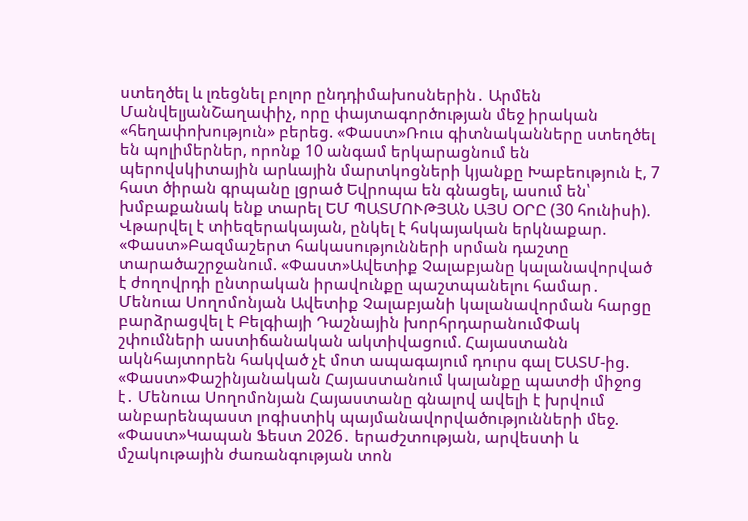ստեղծել և լռեցնել բոլոր ընդդիմախոսներին․ Արմեն ՄանվելյանՇաղափիչ, որը փայտագործության մեջ իրական «հեղափոխություն» բերեց. «Փաստ»Ռուս գիտնականները ստեղծել են պոլիմերներ, որոնք 10 անգամ երկարացնում են պերովսկիտային արևային մարտկոցների կյանքը Խաբեություն է, 7 հատ ծիրան գրպանը լցրած Եվրոպա են գնացել, ասում են՝ խմբաքանակ ենք տարել ԵՄ ՊԱՏՄՈՒԹՅԱՆ ԱՅՍ ՕՐԸ (30 հունիսի). Վթարվել է տիեզերակայան, ընկել է հսկայական երկնաքար. «Փաստ»Բազմաշերտ հակասությունների սրման դաշտը տարածաշրջանում. «Փաստ»Ավետիք Չալաբյանը կալանավորված է ժողովրդի ընտրական իրավունքը պաշտպանելու համար․ Մենուա Սողոմոնյան Ավետիք Չալաբյանի կալանավորման հարցը բարձրացվել է Բելգիայի Դաշնային խորհրդարանումՓակ շփումների աստիճանական ակտիվացում. Հայաստանն ակնհայտորեն հակված չէ մոտ ապագայում դուրս գալ ԵԱՏՄ-ից. «Փաստ»Փաշինյանական Հայաստանում կալանքը պատժի միջոց է․ Մենուա Սողոմոնյան Հայաստանը գնալով ավելի է խրվում անբարենպաստ լոգիստիկ պայմանավորվածությունների մեջ. «Փաստ»Կապան Ֆեստ 2026․ երաժշտության, արվեստի և մշակութային ժառանգության տոն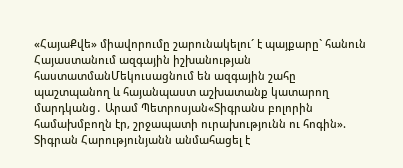«ՀայաՔվե» միավորումը շարունակելու´ է պայքարը` հանուն Հայաստանում ազգային իշխանության հաստատմանՄեկուսացնում են ազգային շահը պաշտպանող և հայանպաստ աշխատանք կատարող մարդկանց․ Արամ Պետրոսյան«Տիգրանս բոլորին համախմբողն էր, շրջապատի ուրախությունն ու հոգին». Տիգրան Հարությունյանն անմահացել է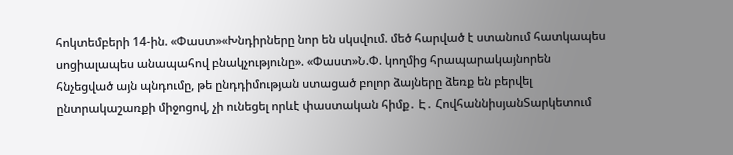հոկտեմբերի 14-ին. «Փաստ»«Խնդիրները նոր են սկսվում. մեծ հարված է ստանում հատկապես սոցիալապես անապահով բնակչությունը». «Փաստ»Ն.Փ. կողմից հրապարակայնորեն հնչեցված այն պնդումը, թե ընդդիմության ստացած բոլոր ձայները ձեռք են բերվել ընտրակաշառքի միջոցով, չի ունեցել որևէ փաստական հիմք․ Է․ ՀովհաննիսյանՏարկետում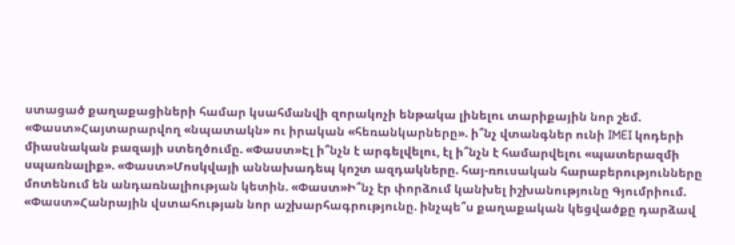ստացած քաղաքացիների համար կսահմանվի զորակոչի ենթակա լինելու տարիքային նոր շեմ. «Փաստ»Հայտարարվող «նպատակն» ու իրական «հեռանկարները». ի՞նչ վտանգներ ունի IMEI կոդերի միասնական բազայի ստեղծումը. «Փաստ»Էլ ի՞նչն է արգելվելու, էլ ի՞նչն է համարվելու «պատերազմի սպառնալիք». «Փաստ»Մոսկվայի աննախադեպ կոշտ ազդակները. հայ-ռուսական հարաբերությունները մոտենում են անդառնալիության կետին. «Փաստ»Ի՞նչ էր փորձում կանխել իշխանությունը Գյումրիում. «Փաստ»Հանրային վստահության նոր աշխարհագրությունը. ինչպե՞ս քաղաքական կեցվածքը դարձավ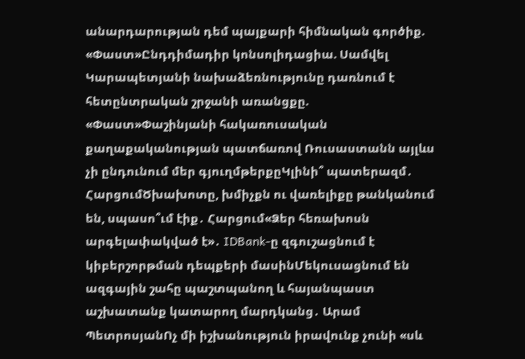անարդարության դեմ պայքարի հիմնական գործիք. «Փաստ»Ընդդիմադիր կոնսոլիդացիա. Սամվել Կարապետյանի նախաձեռնությունը դառնում է հետընտրական շրջանի առանցքը. «Փաստ»Փաշինյանի հակառուսական քաղաքականության պատճառով Ռուսաստանն այլևս չի ընդունում մեր գյուղմթերքըԿլինի՞ պատերազմ․ ՀարցումԾխախոտը, խմիչքն ու վառելիքը թանկանում են, սպասո՞ւմ էիք․ Հարցում«Ձեր հեռախոսն արգելափակված է»․ IDBank-ը զգուշացնում է կիբերշորթման դեպքերի մասինՄեկուսացնում են ազգային շահը պաշտպանող և հայանպաստ աշխատանք կատարող մարդկանց․ Արամ ՊետրոսյանՈչ մի իշխանություն իրավունք չունի «սև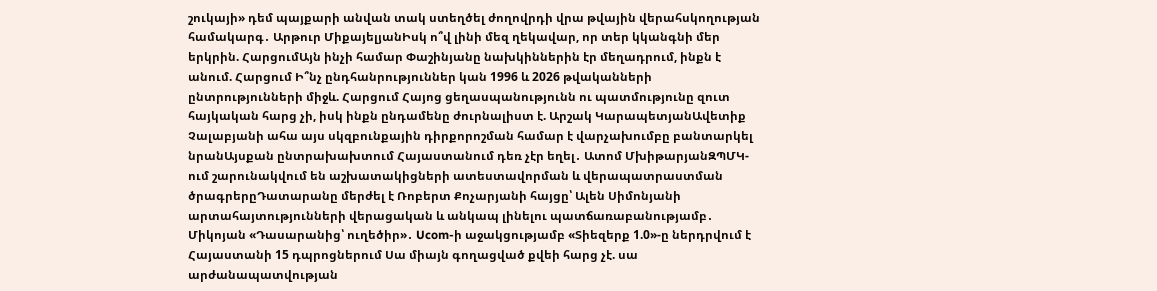շուկայի» դեմ պայքարի անվան տակ ստեղծել ժողովրդի վրա թվային վերահսկողության համակարգ․ Արթուր ՄիքայելյանԻսկ ո՞վ լինի մեզ ղեկավար, որ տեր կկանգնի մեր երկրին. ՀարցումԱյն ինչի համար Փաշինյանը նախկիններին էր մեղադրում, ինքն է անում. Հարցում Ի՞նչ ընդհանրություններ կան 1996 և 2026 թվականների ընտրությունների միջև. Հարցում Հայոց ցեղասպանությունն ու պատմությունը զուտ հայկական հարց չի, իսկ ինքն ընդամենը ժուրնալիստ է. Արշակ ԿարապետյանԱվետիք Չալաբյանի ահա այս սկզբունքային դիրքորոշման համար է վարչախումբը բանտարկել նրանԱյսքան ընտրախախտում Հայաստանում դեռ չէր եղել․ Ատոմ ՄխիթարյանԶՊՄԿ-ում շարունակվում են աշխատակիցների ատեստավորման և վերապատրաստման ծրագրերըԴատարանը մերժել է Ռոբերտ Քոչարյանի հայցը՝ Ալեն Սիմոնյանի արտահայտությունների վերացական և անկապ լինելու պատճառաբանությամբ․ Միկոյան «Դասարանից՝ ուղեծիր»․ Ucom-ի աջակցությամբ «Տիեզերք 1.0»-ը ներդրվում է Հայաստանի 15 դպրոցներում Սա միայն գողացված քվեի հարց չէ. սա արժանապատվության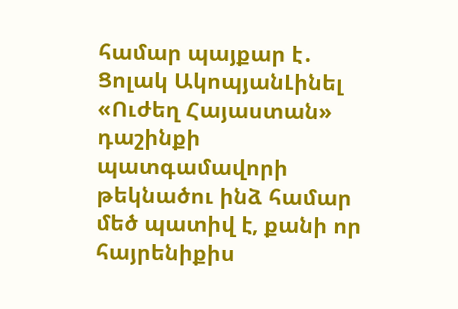համար պայքար է․ Ցոլակ ԱկոպյանԼինել «Ուժեղ Հայաստան» դաշինքի պատգամավորի թեկնածու ինձ համար մեծ պատիվ է, քանի որ հայրենիքիս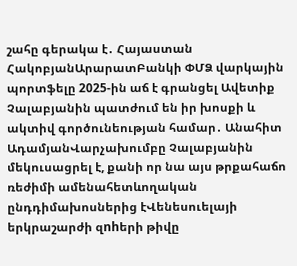շահը գերակա է․ Հայաստան ՀակոբյանԱրարատԲանկի ՓՄՁ վարկային պորտֆելը 2025-ին աճ է գրանցել Ավետիք Չալաբյանին պատժում են իր խոսքի և ակտիվ գործունեության համար․ Անահիտ ԱդամյանՎարչախումբը Չալաբյանին մեկուսացրել է, քանի որ նա այս թրքահաճո ռեժիմի ամենահետևողական ընդդիմախոսներից էՎենեսուելայի երկրաշարժի զnhերի թիվը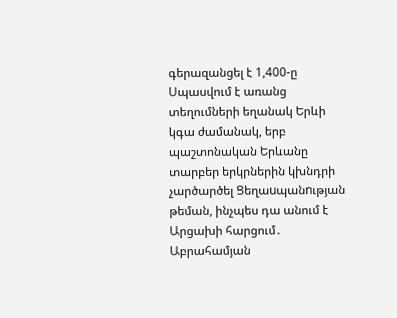գերազանցել է 1,400-ը Սպասվում է առանց տեղումների եղանակ Երևի կգա ժամանակ, երբ պաշտոնական Երևանը տարբեր երկրներին կխնդրի չարծարծել Ցեղաuպանnւթյան թեման, ինչպես դա անում է Արցախի հարցում․ Աբրահամյան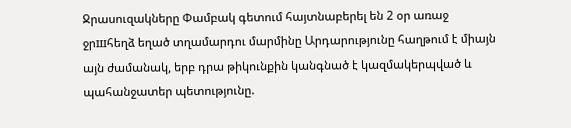Ջրասուզակները Փամբակ գետում հայտնաբերել են 2 օր առաջ ջրшհեղձ եղած տղամարդու մարմինը Արդարությունը հաղթում է միայն այն ժամանակ, երբ դրա թիկունքին կանգնած է կազմակերպված և պահանջատեր պետությունը.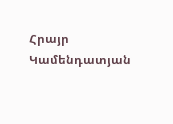Հրայր Կամենդատյան